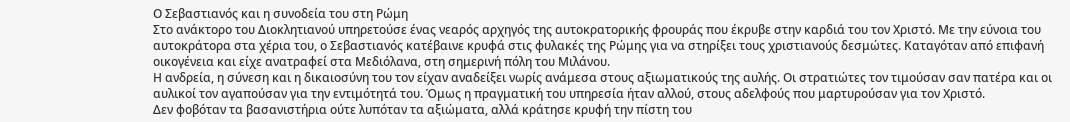Ο Σεβαστιανός και η συνοδεία του στη Ρώμη
Στο ανάκτορο του Διοκλητιανού υπηρετούσε ένας νεαρός αρχηγός της αυτοκρατορικής φρουράς που έκρυβε στην καρδιά του τον Χριστό. Με την εύνοια του αυτοκράτορα στα χέρια του, ο Σεβαστιανός κατέβαινε κρυφά στις φυλακές της Ρώμης για να στηρίξει τους χριστιανούς δεσμώτες. Καταγόταν από επιφανή οικογένεια και είχε ανατραφεί στα Μεδιόλανα, στη σημερινή πόλη του Μιλάνου.
Η ανδρεία, η σύνεση και η δικαιοσύνη του τον είχαν αναδείξει νωρίς ανάμεσα στους αξιωματικούς της αυλής. Οι στρατιώτες τον τιμούσαν σαν πατέρα και οι αυλικοί τον αγαπούσαν για την εντιμότητά του. Όμως η πραγματική του υπηρεσία ήταν αλλού, στους αδελφούς που μαρτυρούσαν για τον Χριστό.
Δεν φοβόταν τα βασανιστήρια ούτε λυπόταν τα αξιώματα, αλλά κράτησε κρυφή την πίστη του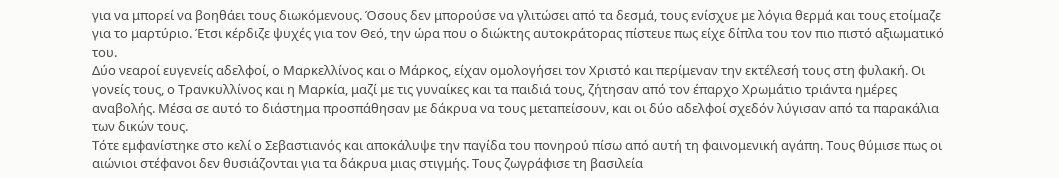για να μπορεί να βοηθάει τους διωκόμενους. Όσους δεν μπορούσε να γλιτώσει από τα δεσμά, τους ενίσχυε με λόγια θερμά και τους ετοίμαζε για το μαρτύριο. Έτσι κέρδιζε ψυχές για τον Θεό, την ώρα που ο διώκτης αυτοκράτορας πίστευε πως είχε δίπλα του τον πιο πιστό αξιωματικό του.
Δύο νεαροί ευγενείς αδελφοί, ο Μαρκελλίνος και ο Μάρκος, είχαν ομολογήσει τον Χριστό και περίμεναν την εκτέλεσή τους στη φυλακή. Οι γονείς τους, ο Τρανκυλλίνος και η Μαρκία, μαζί με τις γυναίκες και τα παιδιά τους, ζήτησαν από τον έπαρχο Χρωμάτιο τριάντα ημέρες αναβολής. Μέσα σε αυτό το διάστημα προσπάθησαν με δάκρυα να τους μεταπείσουν, και οι δύο αδελφοί σχεδόν λύγισαν από τα παρακάλια των δικών τους.
Τότε εμφανίστηκε στο κελί ο Σεβαστιανός και αποκάλυψε την παγίδα του πονηρού πίσω από αυτή τη φαινομενική αγάπη. Τους θύμισε πως οι αιώνιοι στέφανοι δεν θυσιάζονται για τα δάκρυα μιας στιγμής. Τους ζωγράφισε τη βασιλεία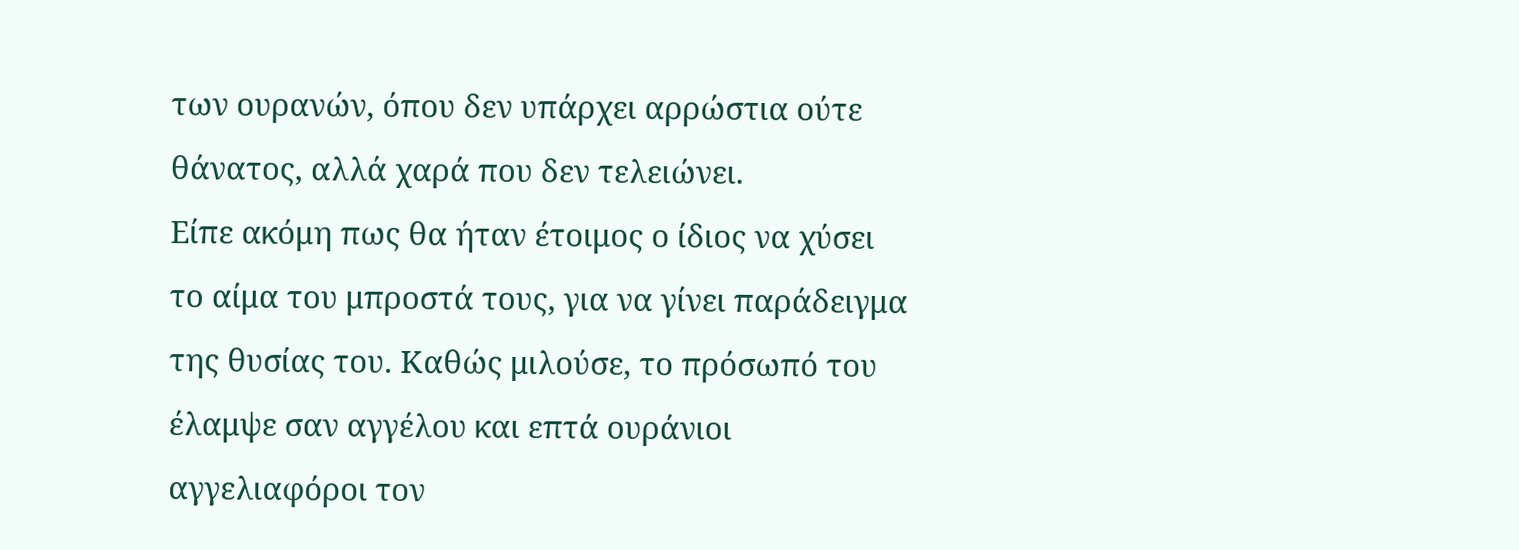των ουρανών, όπου δεν υπάρχει αρρώστια ούτε θάνατος, αλλά χαρά που δεν τελειώνει.
Είπε ακόμη πως θα ήταν έτοιμος ο ίδιος να χύσει το αίμα του μπροστά τους, για να γίνει παράδειγμα της θυσίας του. Καθώς μιλούσε, το πρόσωπό του έλαμψε σαν αγγέλου και επτά ουράνιοι αγγελιαφόροι τον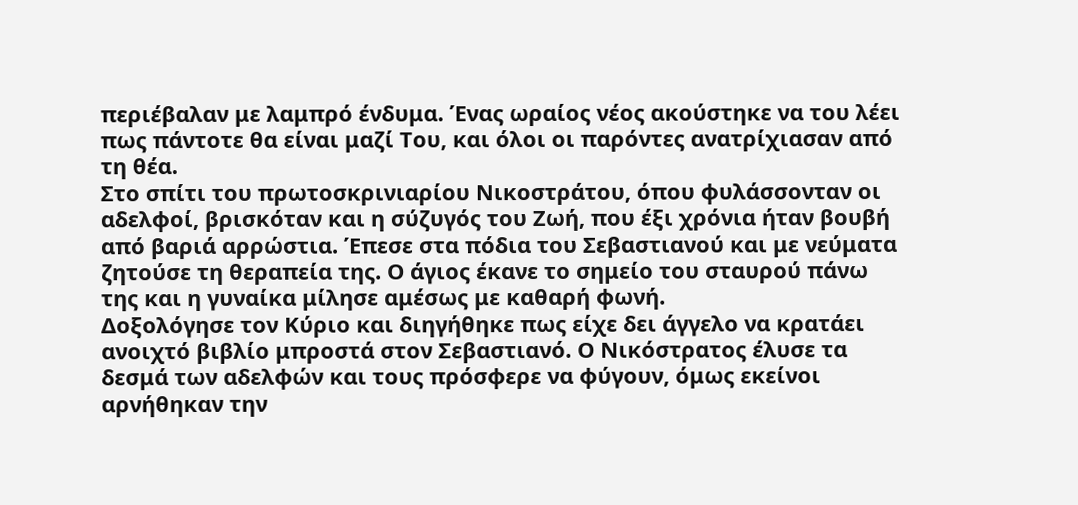περιέβαλαν με λαμπρό ένδυμα. Ένας ωραίος νέος ακούστηκε να του λέει πως πάντοτε θα είναι μαζί Του, και όλοι οι παρόντες ανατρίχιασαν από τη θέα.
Στο σπίτι του πρωτοσκρινιαρίου Νικοστράτου, όπου φυλάσσονταν οι αδελφοί, βρισκόταν και η σύζυγός του Ζωή, που έξι χρόνια ήταν βουβή από βαριά αρρώστια. Έπεσε στα πόδια του Σεβαστιανού και με νεύματα ζητούσε τη θεραπεία της. Ο άγιος έκανε το σημείο του σταυρού πάνω της και η γυναίκα μίλησε αμέσως με καθαρή φωνή.
Δοξολόγησε τον Κύριο και διηγήθηκε πως είχε δει άγγελο να κρατάει ανοιχτό βιβλίο μπροστά στον Σεβαστιανό. Ο Νικόστρατος έλυσε τα δεσμά των αδελφών και τους πρόσφερε να φύγουν, όμως εκείνοι αρνήθηκαν την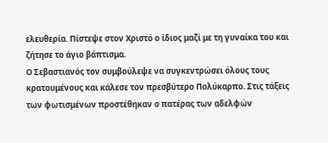ελευθερία. Πίστεψε στον Χριστό ο ίδιος μαζί με τη γυναίκα του και ζήτησε το άγιο βάπτισμα.
Ο Σεβαστιανός τον συμβούλεψε να συγκεντρώσει όλους τους κρατουμένους και κάλεσε τον πρεσβύτερο Πολύκαρπο. Στις τάξεις των φωτισμένων προστέθηκαν ο πατέρας των αδελφών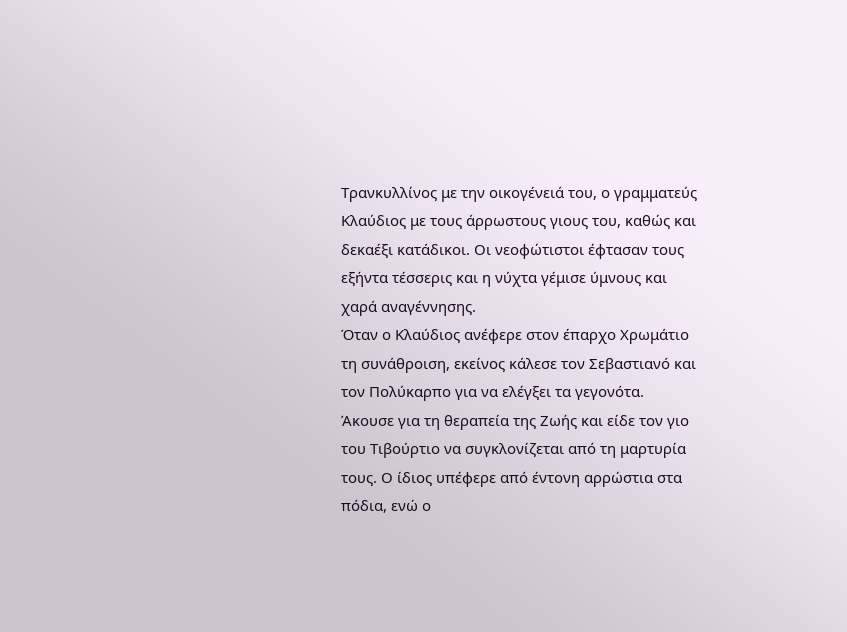Τρανκυλλίνος με την οικογένειά του, ο γραμματεύς Κλαύδιος με τους άρρωστους γιους του, καθώς και δεκαέξι κατάδικοι. Οι νεοφώτιστοι έφτασαν τους εξήντα τέσσερις και η νύχτα γέμισε ύμνους και χαρά αναγέννησης.
Όταν ο Κλαύδιος ανέφερε στον έπαρχο Χρωμάτιο τη συνάθροιση, εκείνος κάλεσε τον Σεβαστιανό και τον Πολύκαρπο για να ελέγξει τα γεγονότα. Άκουσε για τη θεραπεία της Ζωής και είδε τον γιο του Τιβούρτιο να συγκλονίζεται από τη μαρτυρία τους. Ο ίδιος υπέφερε από έντονη αρρώστια στα πόδια, ενώ ο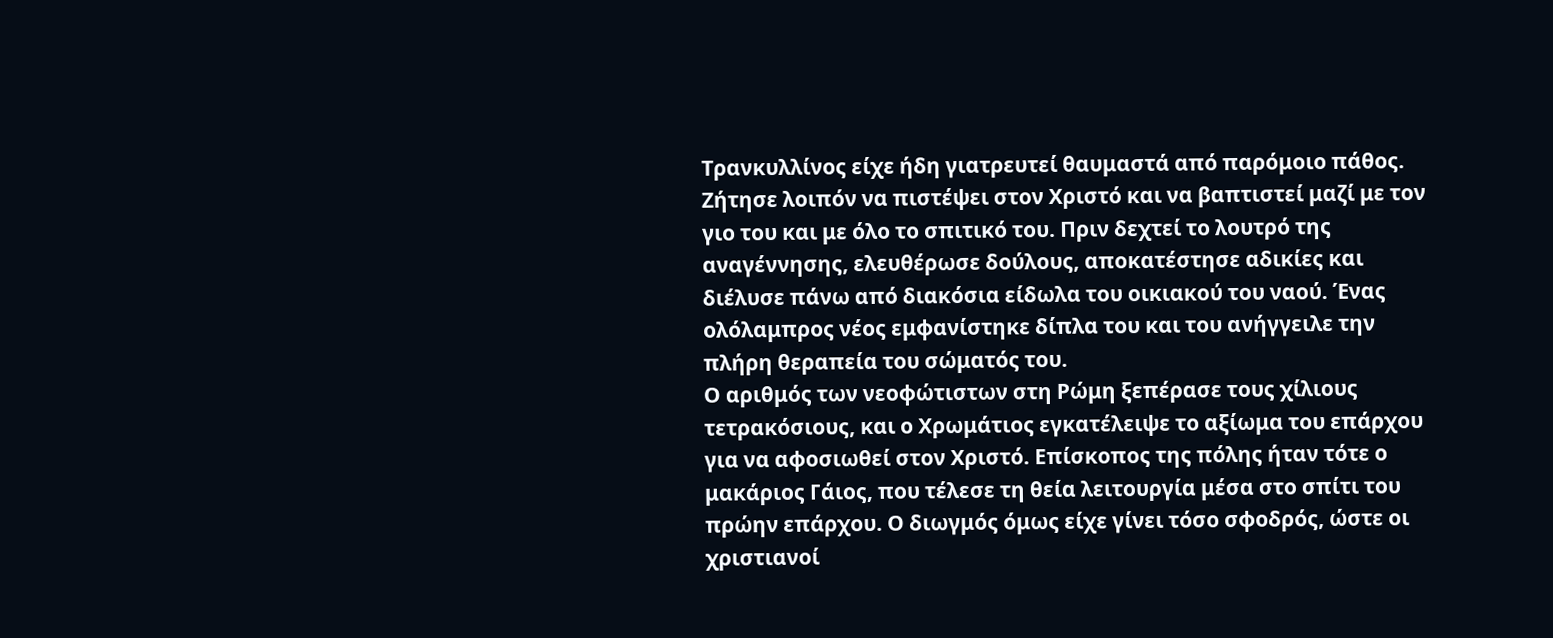Τρανκυλλίνος είχε ήδη γιατρευτεί θαυμαστά από παρόμοιο πάθος.
Ζήτησε λοιπόν να πιστέψει στον Χριστό και να βαπτιστεί μαζί με τον γιο του και με όλο το σπιτικό του. Πριν δεχτεί το λουτρό της αναγέννησης, ελευθέρωσε δούλους, αποκατέστησε αδικίες και διέλυσε πάνω από διακόσια είδωλα του οικιακού του ναού. Ένας ολόλαμπρος νέος εμφανίστηκε δίπλα του και του ανήγγειλε την πλήρη θεραπεία του σώματός του.
Ο αριθμός των νεοφώτιστων στη Ρώμη ξεπέρασε τους χίλιους τετρακόσιους, και ο Χρωμάτιος εγκατέλειψε το αξίωμα του επάρχου για να αφοσιωθεί στον Χριστό. Επίσκοπος της πόλης ήταν τότε ο μακάριος Γάιος, που τέλεσε τη θεία λειτουργία μέσα στο σπίτι του πρώην επάρχου. Ο διωγμός όμως είχε γίνει τόσο σφοδρός, ώστε οι χριστιανοί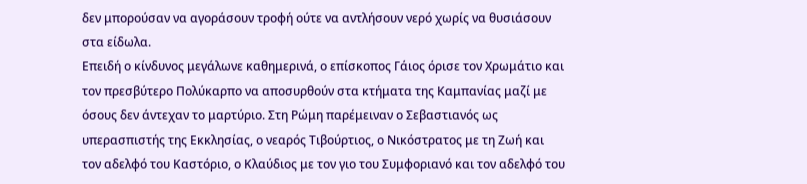δεν μπορούσαν να αγοράσουν τροφή ούτε να αντλήσουν νερό χωρίς να θυσιάσουν στα είδωλα.
Επειδή ο κίνδυνος μεγάλωνε καθημερινά, ο επίσκοπος Γάιος όρισε τον Χρωμάτιο και τον πρεσβύτερο Πολύκαρπο να αποσυρθούν στα κτήματα της Καμπανίας μαζί με όσους δεν άντεχαν το μαρτύριο. Στη Ρώμη παρέμειναν ο Σεβαστιανός ως υπερασπιστής της Εκκλησίας, ο νεαρός Τιβούρτιος, ο Νικόστρατος με τη Ζωή και τον αδελφό του Καστόριο, ο Κλαύδιος με τον γιο του Συμφοριανό και τον αδελφό του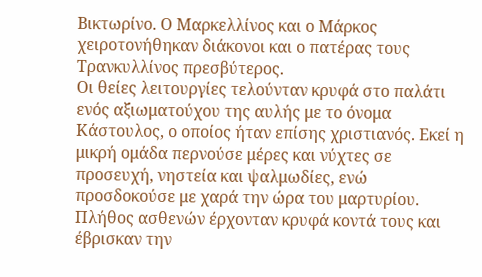Βικτωρίνο. Ο Μαρκελλίνος και ο Μάρκος χειροτονήθηκαν διάκονοι και ο πατέρας τους Τρανκυλλίνος πρεσβύτερος.
Οι θείες λειτουργίες τελούνταν κρυφά στο παλάτι ενός αξιωματούχου της αυλής με το όνομα Κάστουλος, ο οποίος ήταν επίσης χριστιανός. Εκεί η μικρή ομάδα περνούσε μέρες και νύχτες σε προσευχή, νηστεία και ψαλμωδίες, ενώ προσδοκούσε με χαρά την ώρα του μαρτυρίου. Πλήθος ασθενών έρχονταν κρυφά κοντά τους και έβρισκαν την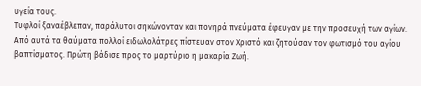υγεία τους.
Τυφλοί ξαναέβλεπαν, παράλυτοι σηκώνονταν και πονηρά πνεύματα έφευγαν με την προσευχή των αγίων. Από αυτά τα θαύματα πολλοί ειδωλολάτρες πίστευαν στον Χριστό και ζητούσαν τον φωτισμό του αγίου βαπτίσματος. Πρώτη βάδισε προς το μαρτύριο η μακαρία Ζωή.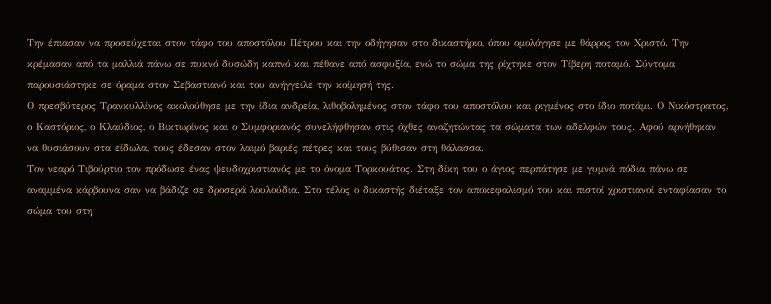Την έπιασαν να προσεύχεται στον τάφο του αποστόλου Πέτρου και την οδήγησαν στο δικαστήριο, όπου ομολόγησε με θάρρος τον Χριστό. Την κρέμασαν από τα μαλλιά πάνω σε πυκνό δυσώδη καπνό και πέθανε από ασφυξία, ενώ το σώμα της ρίχτηκε στον Τίβερη ποταμό. Σύντομα παρουσιάστηκε σε όραμα στον Σεβαστιανό και του ανήγγειλε την κοίμησή της.
Ο πρεσβύτερος Τρανκυλλίνος ακολούθησε με την ίδια ανδρεία, λιθοβολημένος στον τάφο του αποστόλου και ριγμένος στο ίδιο ποτάμι. Ο Νικόστρατος, ο Καστόριος, ο Κλαύδιος, ο Βικτωρίνος και ο Συμφοριανός συνελήφθησαν στις όχθες αναζητώντας τα σώματα των αδελφών τους. Αφού αρνήθηκαν να θυσιάσουν στα είδωλα, τους έδεσαν στον λαιμό βαριές πέτρες και τους βύθισαν στη θάλασσα.
Τον νεαρό Τιβούρτιο τον πρόδωσε ένας ψευδοχριστιανός με το όνομα Τορκουάτος. Στη δίκη του ο άγιος περπάτησε με γυμνά πόδια πάνω σε αναμμένα κάρβουνα σαν να βάδιζε σε δροσερά λουλούδια. Στο τέλος ο δικαστής διέταξε τον αποκεφαλισμό του και πιστοί χριστιανοί ενταφίασαν το σώμα του στη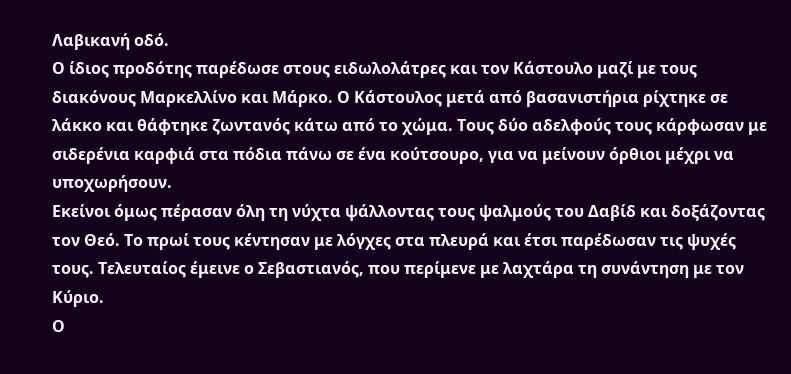Λαβικανή οδό.
Ο ίδιος προδότης παρέδωσε στους ειδωλολάτρες και τον Κάστουλο μαζί με τους διακόνους Μαρκελλίνο και Μάρκο. Ο Κάστουλος μετά από βασανιστήρια ρίχτηκε σε λάκκο και θάφτηκε ζωντανός κάτω από το χώμα. Τους δύο αδελφούς τους κάρφωσαν με σιδερένια καρφιά στα πόδια πάνω σε ένα κούτσουρο, για να μείνουν όρθιοι μέχρι να υποχωρήσουν.
Εκείνοι όμως πέρασαν όλη τη νύχτα ψάλλοντας τους ψαλμούς του Δαβίδ και δοξάζοντας τον Θεό. Το πρωί τους κέντησαν με λόγχες στα πλευρά και έτσι παρέδωσαν τις ψυχές τους. Τελευταίος έμεινε ο Σεβαστιανός, που περίμενε με λαχτάρα τη συνάντηση με τον Κύριο.
Ο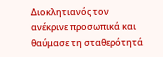Διοκλητιανός τον ανέκρινε προσωπικά και θαύμασε τη σταθερότητά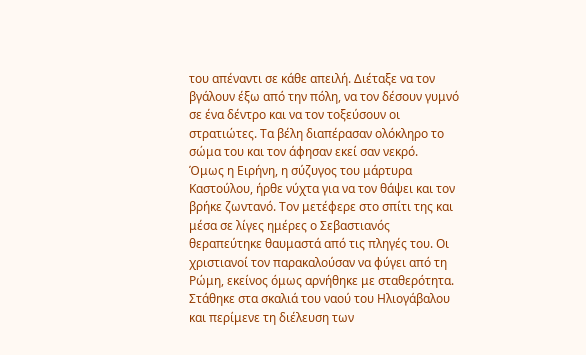του απέναντι σε κάθε απειλή. Διέταξε να τον βγάλουν έξω από την πόλη, να τον δέσουν γυμνό σε ένα δέντρο και να τον τοξεύσουν οι στρατιώτες. Τα βέλη διαπέρασαν ολόκληρο το σώμα του και τον άφησαν εκεί σαν νεκρό.
Όμως η Ειρήνη, η σύζυγος του μάρτυρα Καστούλου, ήρθε νύχτα για να τον θάψει και τον βρήκε ζωντανό. Τον μετέφερε στο σπίτι της και μέσα σε λίγες ημέρες ο Σεβαστιανός θεραπεύτηκε θαυμαστά από τις πληγές του. Οι χριστιανοί τον παρακαλούσαν να φύγει από τη Ρώμη, εκείνος όμως αρνήθηκε με σταθερότητα.
Στάθηκε στα σκαλιά του ναού του Ηλιογάβαλου και περίμενε τη διέλευση των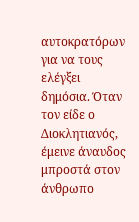αυτοκρατόρων για να τους ελέγξει δημόσια. Όταν τον είδε ο Διοκλητιανός, έμεινε άναυδος μπροστά στον άνθρωπο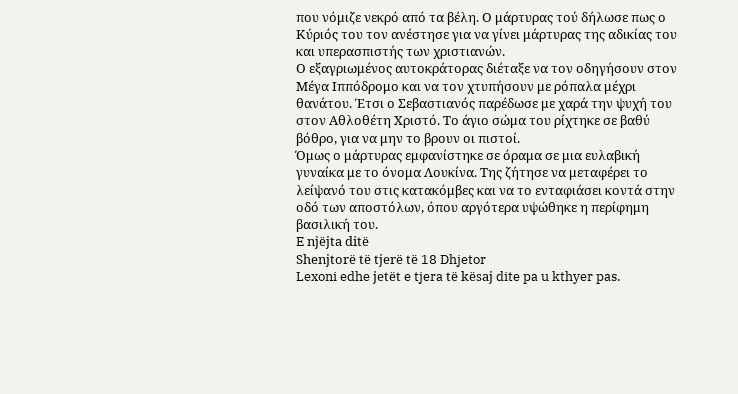που νόμιζε νεκρό από τα βέλη. Ο μάρτυρας τού δήλωσε πως ο Κύριός του τον ανέστησε για να γίνει μάρτυρας της αδικίας του και υπερασπιστής των χριστιανών.
Ο εξαγριωμένος αυτοκράτορας διέταξε να τον οδηγήσουν στον Μέγα Ιππόδρομο και να τον χτυπήσουν με ρόπαλα μέχρι θανάτου. Έτσι ο Σεβαστιανός παρέδωσε με χαρά την ψυχή του στον Αθλοθέτη Χριστό. Το άγιο σώμα του ρίχτηκε σε βαθύ βόθρο, για να μην το βρουν οι πιστοί.
Όμως ο μάρτυρας εμφανίστηκε σε όραμα σε μια ευλαβική γυναίκα με το όνομα Λουκίνα. Της ζήτησε να μεταφέρει το λείψανό του στις κατακόμβες και να το ενταφιάσει κοντά στην οδό των αποστόλων, όπου αργότερα υψώθηκε η περίφημη βασιλική του.
E njëjta ditë
Shenjtorë të tjerë të 18 Dhjetor
Lexoni edhe jetët e tjera të kësaj dite pa u kthyer pas.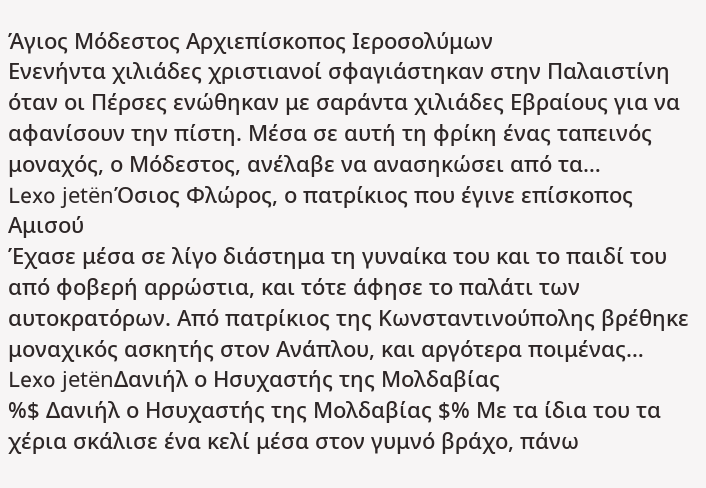Άγιος Μόδεστος Αρχιεπίσκοπος Ιεροσολύμων
Ενενήντα χιλιάδες χριστιανοί σφαγιάστηκαν στην Παλαιστίνη όταν οι Πέρσες ενώθηκαν με σαράντα χιλιάδες Εβραίους για να αφανίσουν την πίστη. Μέσα σε αυτή τη φρίκη ένας ταπεινός μοναχός, ο Μόδεστος, ανέλαβε να ανασηκώσει από τα…
Lexo jetënΌσιος Φλώρος, ο πατρίκιος που έγινε επίσκοπος Αμισού
Έχασε μέσα σε λίγο διάστημα τη γυναίκα του και το παιδί του από φοβερή αρρώστια, και τότε άφησε το παλάτι των αυτοκρατόρων. Από πατρίκιος της Κωνσταντινούπολης βρέθηκε μοναχικός ασκητής στον Ανάπλου, και αργότερα ποιμένας…
Lexo jetënΔανιήλ ο Ησυχαστής της Μολδαβίας
%$ Δανιήλ ο Ησυχαστής της Μολδαβίας $% Με τα ίδια του τα χέρια σκάλισε ένα κελί μέσα στον γυμνό βράχο, πάνω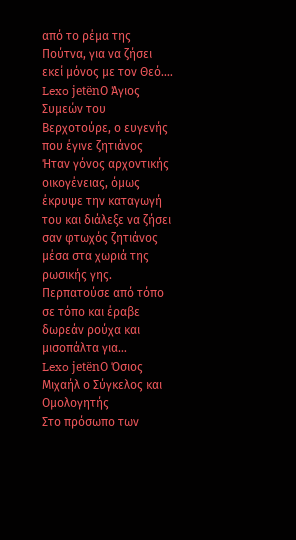από το ρέμα της Πούτνα, για να ζήσει εκεί μόνος με τον Θεό.…
Lexo jetënΟ Άγιος Συμεών του Βερχοτούρε, ο ευγενής που έγινε ζητιάνος
Ήταν γόνος αρχοντικής οικογένειας, όμως έκρυψε την καταγωγή του και διάλεξε να ζήσει σαν φτωχός ζητιάνος μέσα στα χωριά της ρωσικής γης. Περπατούσε από τόπο σε τόπο και έραβε δωρεάν ρούχα και μισοπάλτα για…
Lexo jetënΟ Όσιος Μιχαήλ ο Σύγκελος και Ομολογητής
Στο πρόσωπο των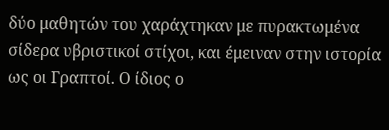δύο μαθητών του χαράχτηκαν με πυρακτωμένα σίδερα υβριστικοί στίχοι, και έμειναν στην ιστορία ως οι Γραπτοί. Ο ίδιος ο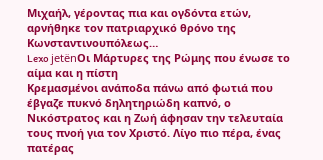Μιχαήλ, γέροντας πια και ογδόντα ετών, αρνήθηκε τον πατριαρχικό θρόνο της Κωνσταντινουπόλεως…
Lexo jetënΟι Μάρτυρες της Ρώμης που ένωσε το αίμα και η πίστη
Κρεμασμένοι ανάποδα πάνω από φωτιά που έβγαζε πυκνό δηλητηριώδη καπνό, ο Νικόστρατος και η Ζωή άφησαν την τελευταία τους πνοή για τον Χριστό. Λίγο πιο πέρα, ένας πατέρας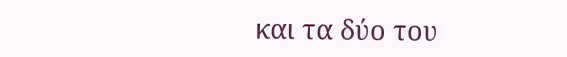και τα δύο του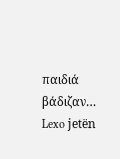παιδιά βάδιζαν…
Lexo jetën